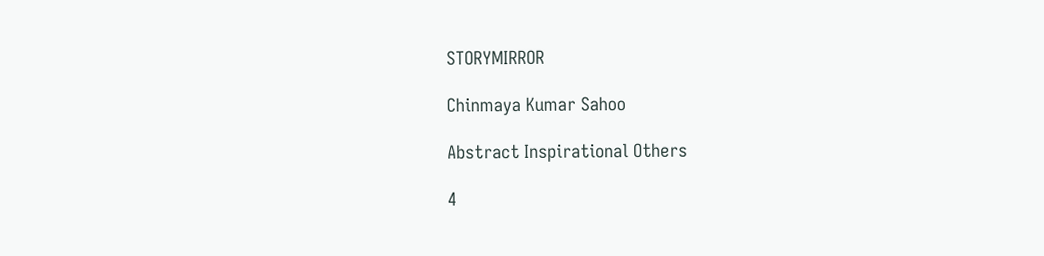STORYMIRROR

Chinmaya Kumar Sahoo

Abstract Inspirational Others

4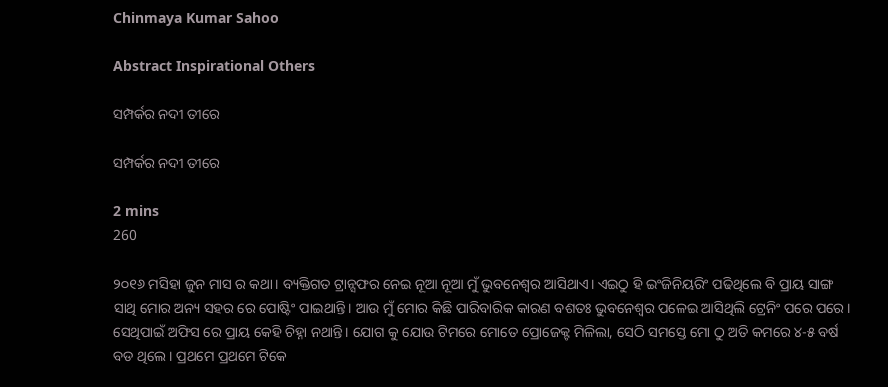Chinmaya Kumar Sahoo

Abstract Inspirational Others

ସମ୍ପର୍କର ନଦୀ ତୀରେ

ସମ୍ପର୍କର ନଦୀ ତୀରେ

2 mins
260

୨୦୧୬ ମସିହା ଜୁନ ମାସ ର କଥା। ବ୍ୟକ୍ତିଗତ ଟ୍ରାନ୍ସଫର ନେଇ ନୂଆ ନୂଆ ମୁଁ ଭୁବନେଶ୍ୱର ଆସିଥାଏ। ଏଇଠୁ ହି ଇଂଜିନିୟରିଂ ପଢିଥିଲେ ବି ପ୍ରାୟ ସାଙ୍ଗ ସାଥି ମୋର ଅନ୍ୟ ସହର ରେ ପୋଷ୍ଟିଂ ପାଇଥାନ୍ତି। ଆଉ ମୁଁ ମୋର କିଛି ପାରିବାରିକ କାରଣ ବଶତଃ ଭୁବନେଶ୍ୱର ପଳେଇ ଆସିଥିଲି ଟ୍ରେନିଂ ପରେ ପରେ। ସେଥିପାଇଁ ଅଫିସ ରେ ପ୍ରାୟ କେହି ଚିହ୍ନା ନଥାନ୍ତି। ଯୋଗ କୁ ଯୋଉ ଟିମରେ ମୋତେ ପ୍ରୋଜେକ୍ଟ ମିଳିଲା, ସେଠି ସମସ୍ତେ ମୋ ଠୁ ଅତି କମରେ ୪-୫ ବର୍ଷ ବଡ ଥିଲେ। ପ୍ରଥମେ ପ୍ରଥମେ ଟିକେ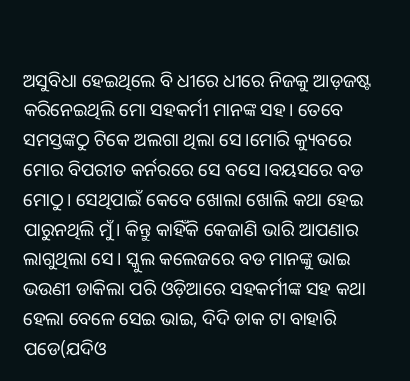ଅସୁବିଧା ହେଇଥିଲେ ବି ଧୀରେ ଧୀରେ ନିଜକୁ ଆଡ଼ଜଷ୍ଟ କରିନେଇଥିଲି ମୋ ସହକର୍ମୀ ମାନଙ୍କ ସହ। ତେବେ ସମସ୍ତଙ୍କଠୁ ଟିକେ ଅଲଗା ଥିଲା ସେ।ମୋରି କ୍ୟୁବରେ ମୋର ବିପରୀତ କର୍ନରରେ ସେ ବସେ।ବୟସରେ ବଡ ମୋଠୁ। ସେଥିପାଇଁ କେବେ ଖୋଲା ଖୋଲି କଥା ହେଇ ପାରୁନଥିଲି ମୁଁ। କିନ୍ତୁ କାହିଁକି କେଜାଣି ଭାରି ଆପଣାର ଲାଗୁଥିଲା ସେ। ସ୍କୁଲ କଲେଜରେ ବଡ ମାନଙ୍କୁ ଭାଇ ଭଉଣୀ ଡାକିଲା ପରି ଓଡ଼ିଆରେ ସହକର୍ମୀଙ୍କ ସହ କଥା ହେଲା ବେଳେ ସେଇ ଭାଇ, ଦିଦି ଡାକ ଟା ବାହାରି ପଡେ(ଯଦିଓ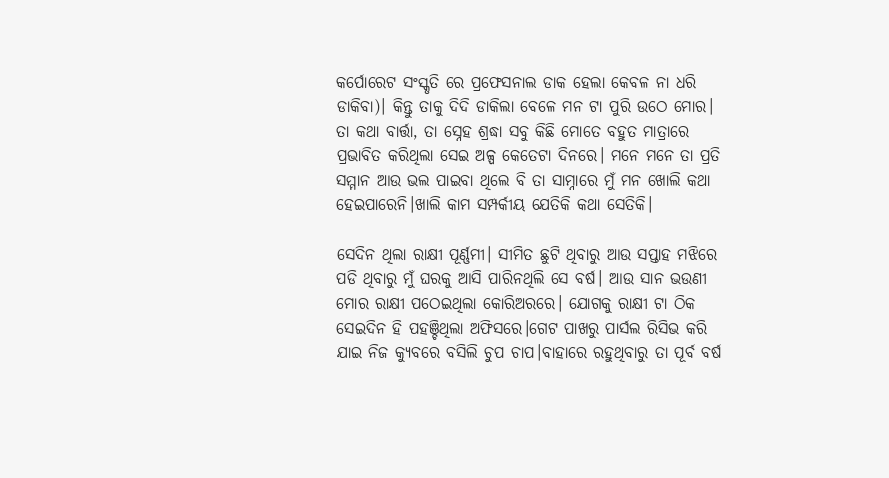କର୍ପୋରେଟ ସଂସ୍କୃତି ରେ ପ୍ରଫେସନାଲ ଡାକ ହେଲା କେବଳ ନା ଧରି ଡାକିବା)। କିନ୍ତୁ ତାକୁ ଦିଦି ଡାକିଲା ବେଳେ ମନ ଟା ପୁରି ଉଠେ ମୋର। ତା କଥା ବାର୍ତ୍ତା, ତା ସ୍ନେହ ଶ୍ରଦ୍ଧା ସବୁ କିଛି ମୋତେ ବହୁତ ମାତ୍ରାରେ ପ୍ରଭାବିତ କରିଥିଲା ସେଇ ଅଳ୍ପ କେତେଟା ଦିନରେ। ମନେ ମନେ ତା ପ୍ରତି ସମ୍ମାନ ଆଉ ଭଲ ପାଇବା ଥିଲେ ବି ତା ସାମ୍ନାରେ ମୁଁ ମନ ଖୋଲି କଥା ହେଇପାରେନି।ଖାଲି କାମ ସମ୍ପର୍କୀୟ ଯେତିକି କଥା ସେତିକି।

ସେଦିନ ଥିଲା ରାକ୍ଷୀ ପୂର୍ଣ୍ଣମୀ। ସୀମିତ ଛୁଟି ଥିବାରୁ ଆଉ ସପ୍ତାହ ମଝିରେ ପଡି ଥିବାରୁ ମୁଁ ଘରକୁ ଆସି ପାରିନଥିଲି ସେ ବର୍ଷ। ଆଉ ସାନ ଭଉଣୀ ମୋର ରାକ୍ଷୀ ପଠେଇଥିଲା କୋରିଅରରେ। ଯୋଗକୁ ରାକ୍ଷୀ ଟା ଠିକ ସେଇଦିନ ହି ପହଞ୍ଚିଥିଲା ଅଫିସରେ।ଗେଟ ପାଖରୁ ପାର୍ସଲ ରିସିଭ କରି ଯାଇ ନିଜ କ୍ୟୁବରେ ବସିଲି ଚୁପ ଚାପ।ବାହାରେ ରହୁଥିବାରୁ ତା ପୂର୍ବ ବର୍ଷ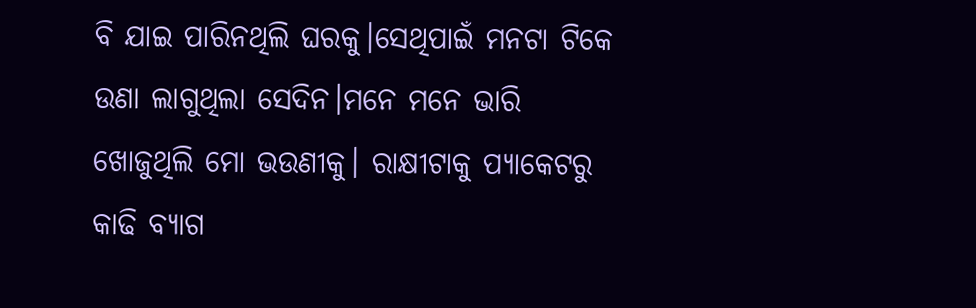ବି ଯାଇ ପାରିନଥିଲି ଘରକୁ।ସେଥିପାଇଁ ମନଟା ଟିକେ ଉଣା ଲାଗୁଥିଲା ସେଦିନ।ମନେ ମନେ ଭାରି ଖୋଜୁଥିଲି ମୋ ଭଉଣୀକୁ। ରାକ୍ଷୀଟାକୁ ପ୍ୟାକେଟରୁ କାଢି ବ୍ୟାଗ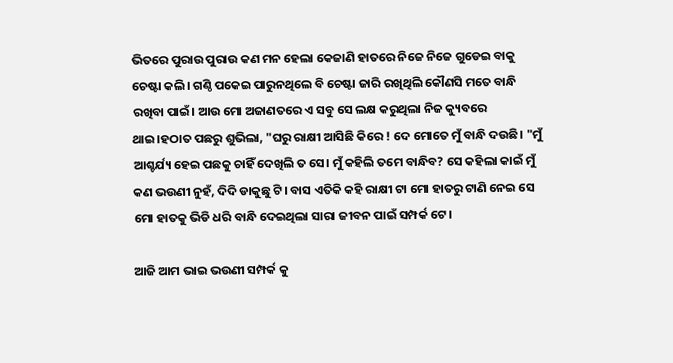ଭିତରେ ପୁରାଉ ପୁରାଉ କଣ ମନ ହେଲା କେଜାଣି ହାତରେ ନିଜେ ନିଜେ ଗୁଡେଇ ବାକୁ ଚେଷ୍ଟା କଲି। ଗଣ୍ଠି ପକେଇ ପାରୁନଥିଲେ ବି ଚେଷ୍ଟା ଜାରି ରଖିଥିଲି କୌଣସି ମତେ ବାନ୍ଧି ରଖିବା ପାଇଁ। ଆଉ ମୋ ଅଜାଣତରେ ଏ ସବୁ ସେ ଲକ୍ଷ କରୁଥିଲା ନିଜ କ୍ୟୁବରେ ଥାଇ।ହଠାତ ପଛରୁ ଶୁଭିଲା, "ଘରୁ ରାକ୍ଷୀ ଆସିଛି କିରେ ! ଦେ ମୋତେ ମୁଁ ବାନ୍ଧି ଦଉଛି। "ମୁଁ ଆଶ୍ଚର୍ଯ୍ୟ ହେଇ ପଛକୁ ଚାହିଁ ଦେଖିଲି ତ ସେ। ମୁଁ କହିଲି ତମେ ବାନ୍ଧିବ? ସେ କହିଲା କାଇଁ ମୁଁ କଣ ଭଉଣୀ ନୁହଁ, ଦିଦି ଡାକୁଛୁ ଟି। ବାସ ଏତିକି କହି ରାକ୍ଷୀ ଟା ମୋ ହାତରୁ ଟାଣି ନେଇ ସେ ମୋ ହାତକୁ ଭିଡି ଧରି ବାନ୍ଧି ଦେଇଥିଲା ସାରା ଜୀବନ ପାଇଁ ସମ୍ପର୍କ ଟେ।

ଆଜି ଆମ ଭାଇ ଭଉଣୀ ସମ୍ପର୍କ କୁ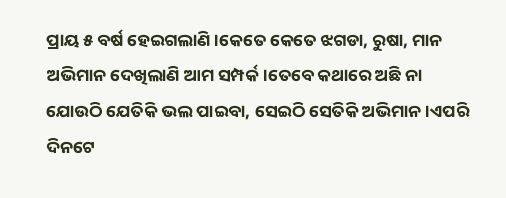ପ୍ରାୟ ୫ ବର୍ଷ ହେଇଗଲାଣି।କେତେ କେତେ ଝଗଡା, ରୁଷା, ମାନ ଅଭିମାନ ଦେଖିଲାଣି ଆମ ସମ୍ପର୍କ।ତେବେ କଥାରେ ଅଛି ନା ଯୋଉଠି ଯେତିକି ଭଲ ପାଇବା, ସେଇଠି ସେତିକି ଅଭିମାନ।ଏପରି ଦିନଟେ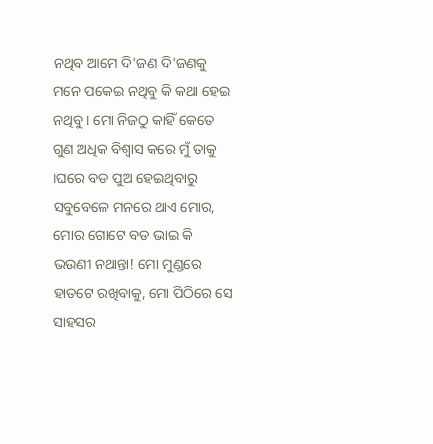ନଥିବ ଆମେ ଦି'ଜଣ ଦି'ଜଣକୁ ମନେ ପକେଇ ନଥିବୁ କି କଥା ହେଇ ନଥିବୁ। ମୋ ନିଜଠୁ କାହିଁ କେତେ ଗୁଣ ଅଧିକ ବିଶ୍ୱାସ କରେ ମୁଁ ତାକୁ ।ଘରେ ବଡ ପୁଅ ହେଇଥିବାରୁ ସବୁବେଳେ ମନରେ ଥାଏ ମୋର, ମୋର ଗୋଟେ ବଡ ଭାଇ କି ଭଉଣୀ ନଥାନ୍ତା! ମୋ ମୁଣ୍ଡରେ ହାତଟେ ରଖିବାକୁ, ମୋ ପିଠିରେ ସେ ସାହସର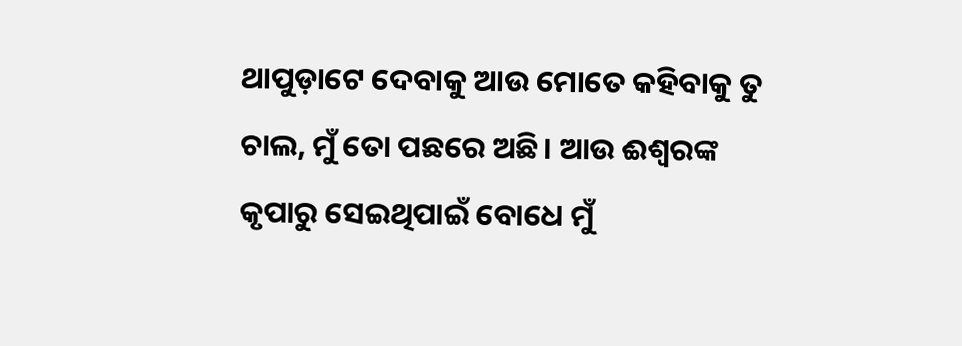ଥାପୁଡ଼ାଟେ ଦେବାକୁ ଆଉ ମୋତେ କହିବାକୁ ତୁ ଚାଲ, ମୁଁ ତୋ ପଛରେ ଅଛି। ଆଉ ଈଶ୍ବରଙ୍କ କୃପାରୁ ସେଇଥିପାଇଁ ବୋଧେ ମୁଁ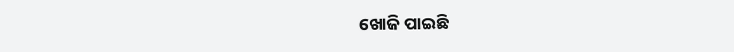ଖୋଜି ପାଇଛି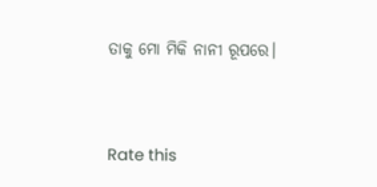ତାକୁ ମୋ ମିକି ନାନୀ ରୂପରେ।


Rate this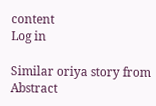content
Log in

Similar oriya story from Abstract